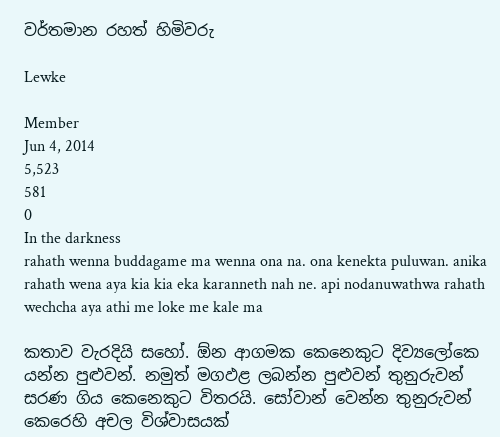වර්තමාන රහත් හිමිවරු

Lewke

Member
Jun 4, 2014
5,523
581
0
In the darkness
rahath wenna buddagame ma wenna ona na. ona kenekta puluwan. anika rahath wena aya kia kia eka karanneth nah ne. api nodanuwathwa rahath wechcha aya athi me loke me kale ma

කතාව වැරදියි සහෝ. ඕන ආගමක කෙනෙකුට දිව්‍යලෝකෙ යන්න පුළුවන්. නමුත් මගඵළ ලබන්න පුළුවන් තුනුරුවන් සරණ ගිය කෙනෙකුට විතරයි. සෝවාන් වෙන්න තුනුරුවන් කෙරෙහි අචල විශ්වාසයක්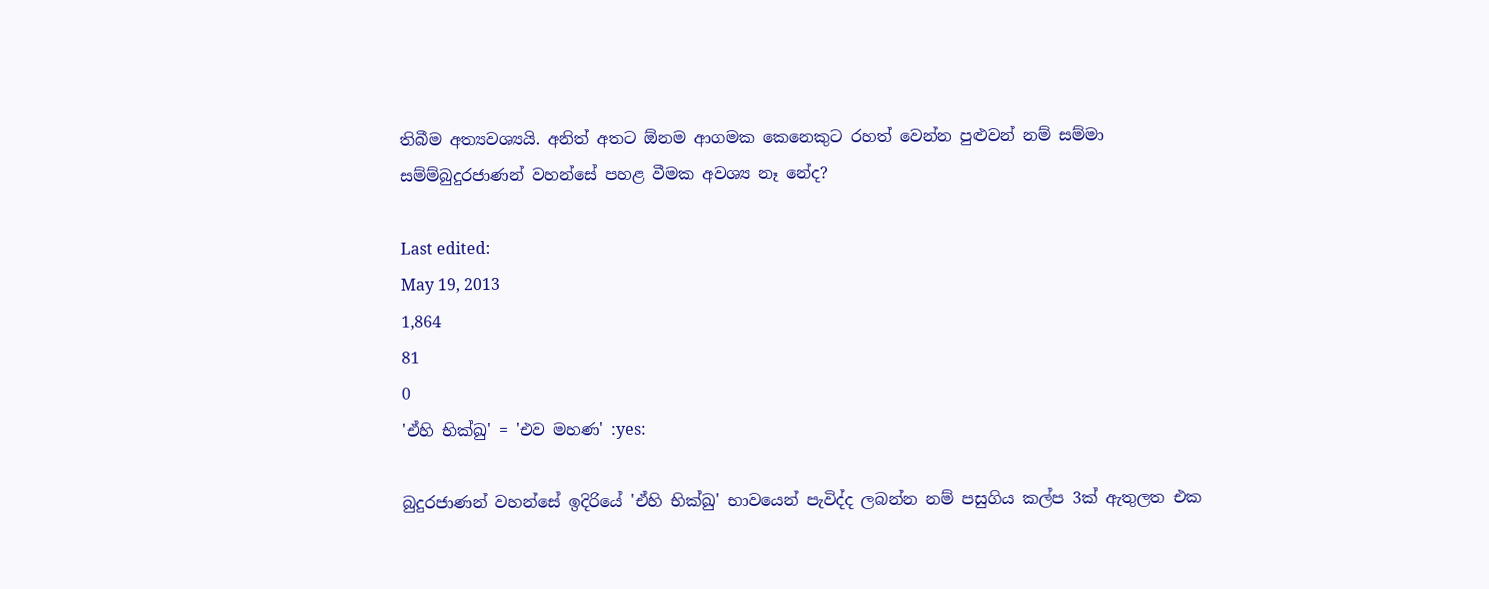තිබීම අත්‍යවශ්‍යයි. අනිත් අතට ඕනම ආගමක කෙනෙකුට රහත් වෙන්න පුළුවන් නම් සම්මා සම්ම්බුදුරජාණන් වහන්සේ පහළ වීමක අවශ්‍ය නෑ නේද?

Last edited:
May 19, 2013
1,864
81
0
'ඒහි භික්ඛු' = 'එව මහණ' :yes:

බුදුරජාණන් වහන්සේ ඉදිරියේ 'ඒහි භික්ඛු' භාවයෙන් පැවිද්ද ලබන්න නම් පසුගිය කල්ප 3ක් ඇතුලත එක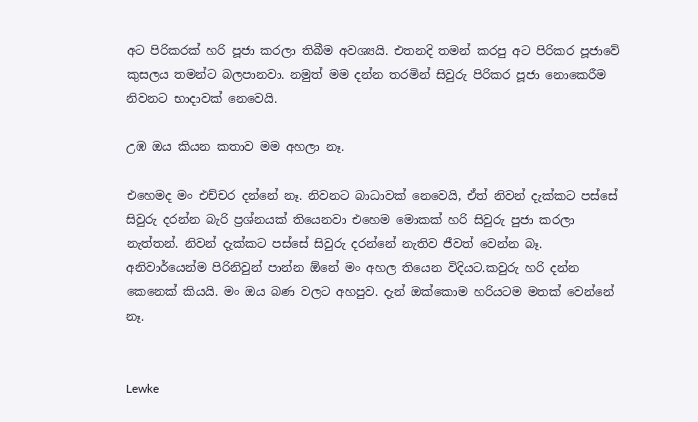අට පිරිකරක් හරි පූජා කරලා තිබීම අවශ්‍යයි. එතනදි තමන් කරපු අට පිරිකර පූජාවේ කුසලය තමන්ට බලපානවා. නමුත් මම දන්න තරමින් සිවුරු පිරිකර පූජා නොකෙරීම නිවනට භාදාවක් නෙවෙයි.

උඹ ඔය කියන කතාව මම අහලා නෑ.

එහෙමද මං එච්චර දන්නේ නෑ. නිවනට බාධාවක් නෙවෙයි, ඒත් නිවන් දැක්කට පස්සේ සිවුරු දරන්න බැරි ප්‍රශ්නයක් තියෙනවා එහෙම මොකක් හරි සිවුරු පුජා කරලා නැත්තන්. නිවන් දැක්කට පස්සේ සිවුරු දරන්නේ නැතිව ජීවත් වෙන්න බෑ. අනිවාර්යෙන්ම පිරිනිවුන් පාන්න ඕනේ මං අහල තියෙන විදියට.කවුරු හරි දන්න කෙනෙක් කියයි. මං ඔය බණ වලට අහපුව. දැන් ඔක්කොම හරියටම මතක් වෙන්නේ නෑ.


Lewke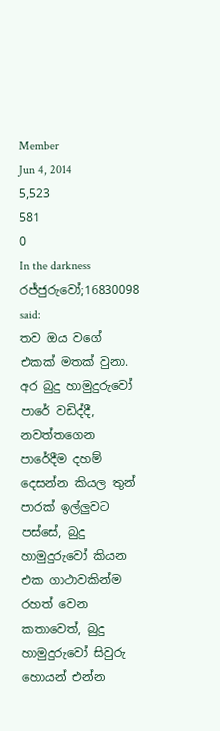Member
Jun 4, 2014
5,523
581
0
In the darkness
රජ්ජුරුවෝ;16830098 said:
තව ඔය වගේ එකක් මතක් වුනා. අර බුදු හාමුදුරුවෝ පාරේ වඩිද්දී, නවත්තගෙන පාරේදීම දහම් දෙසන්න කියල තුන් පාරක් ඉල්ලුවට පස්සේ, බුදු හාමුදුරුවෝ කියන එක ගාථාවකින්ම රහත් වෙන කතාවෙත්, බුදු හාමුදුරුවෝ සිවුරු හොයන් එන්න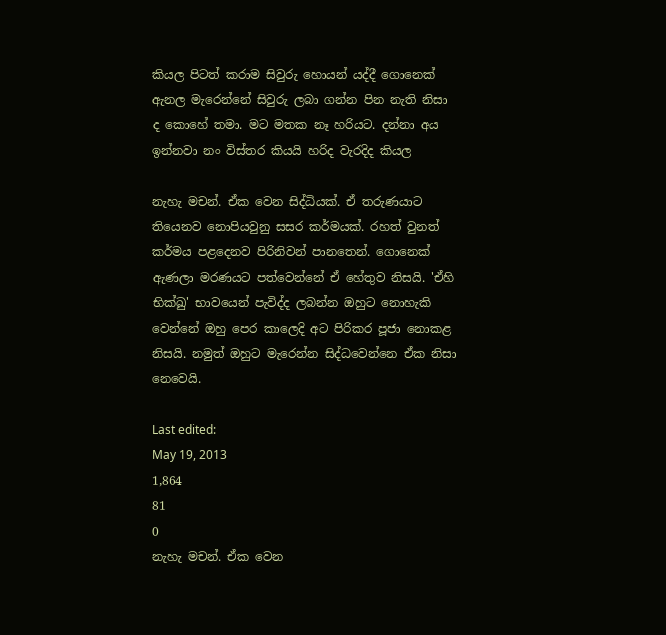කියල පිටත් කරාම සිවුරු හොයන් යද්දී ගොනෙක් ඇනල මැරෙන්නේ සිවුරු ලබා ගන්න පින නැති නිසා ද කොහේ තමා. මට මතක නෑ හරියට. දන්නා අය ඉන්නවා නං විස්තර කියයි හරිද වැරදිද කියල

නැහැ මචන්. ඒක වෙන සිද්ධියක්. ඒ තරුණයාට තියෙනව නොපියවුනු සසර කර්මයක්. රහත් වුනත් කර්මය පළදෙනව පිරිනිවන් පානතෙන්. ගොනෙක් ඇණලා මරණයට පත්වෙන්නේ ඒ හේතුව නිසයි. 'ඒහි භික්ඛු' භාවයෙන් පැවිද්ද ලබන්න ඔහුට නොහැකි වෙන්නේ ඔහු පෙර කාලෙදි අට පිරිකර පූජා නොකළ නිසයි. නමුත් ඔහුට මැරෙන්න සිද්ධවෙන්නෙ ඒක නිසා නෙවෙයි.

Last edited:
May 19, 2013
1,864
81
0
නැහැ මචන්. ඒක වෙන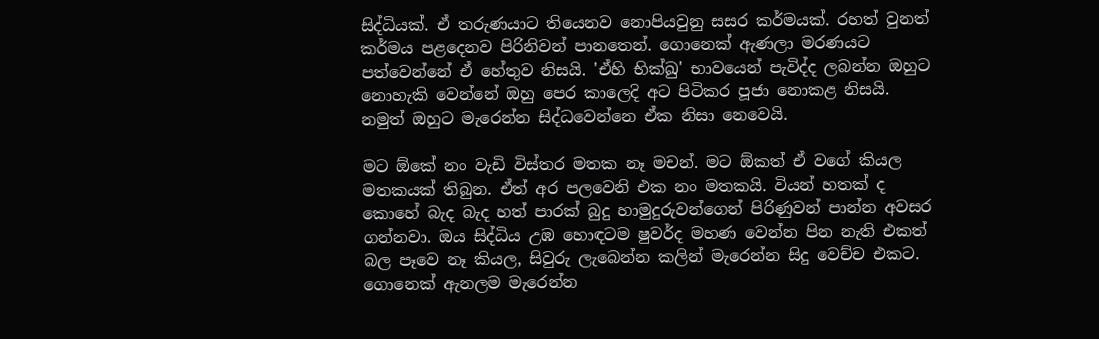සිද්ධියක්. ඒ තරුණයාට තියෙනව නොපියවුනු සසර කර්මයක්. රහත් වුනත් කර්මය පළදෙනව පිරිනිවන් පානතෙන්. ගොනෙක් ඇණලා මරණයට පත්වෙන්නේ ඒ හේතුව නිසයි. 'ඒහි භික්ඛු' භාවයෙන් පැවිද්ද ලබන්න ඔහුට නොහැකි වෙන්නේ ඔහු පෙර කාලෙදි අට පිටිකර පූජා නොකළ නිසයි. නමුත් ඔහුට මැරෙන්න සිද්ධවෙන්නෙ ඒක නිසා නෙවෙයි.

මට ඕකේ නං වැඩි විස්තර මතක නෑ මචන්. මට ඕකත් ඒ වගේ කියල මතකයක් තිබුන. ඒත් අර පලවෙනි එක නං මතකයි. වියන් හතක් ද කොහේ බැද බැද හත් පාරක් බුදු හාමුදුරුවන්ගෙන් පිරිණුවන් පාන්න අවසර ගන්නවා. ඔය සිද්ධිය උඹ හොඳටම ෂුවර්ද මහණ වෙන්න පින නැති එකත් බල පෑවෙ නෑ කියල, සිවුරු ලැබෙන්න කලින් මැරෙන්න සිදු වෙච්ච එකට.
ගොනෙක් ඇනලම මැරෙන්න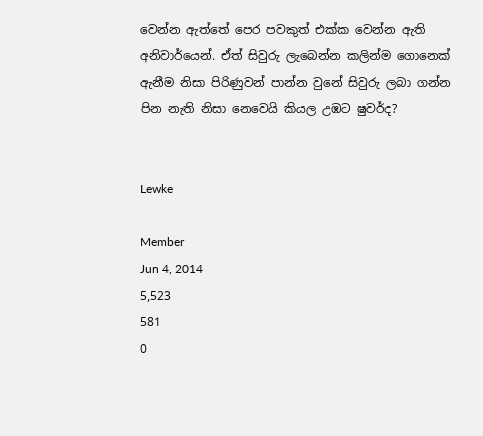වෙන්න ඇත්තේ පෙර පවකුත් එක්ක වෙන්න ඇති අනිවාර්යෙන්. ඒත් සිවුරු ලැබෙන්න කලින්ම ගොනෙක් ඇනීම නිසා පිරිණුවන් පාන්න වුනේ සිවුරු ලබා ගන්න පින නැති නිසා නෙවෙයි කියල උඹට ෂුවර්ද?


Lewke

Member
Jun 4, 2014
5,523
581
0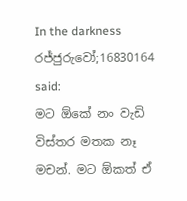In the darkness
රජ්ජුරුවෝ;16830164 said:
මට ඕකේ නං වැඩි විස්තර මතක නෑ මචන්. මට ඕකත් ඒ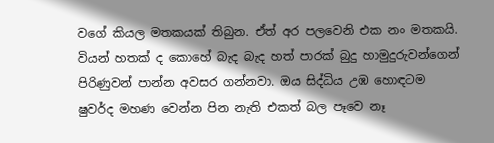වගේ කියල මතකයක් තිබුන. ඒත් අර පලවෙනි එක නං මතකයි. වියන් හතක් ද කොහේ බැද බැද හත් පාරක් බුදු හාමුදුරුවන්ගෙන් පිරිණුවන් පාන්න අවසර ගන්නවා. ඔය සිද්ධිය උඹ හොඳටම ෂුවර්ද මහණ වෙන්න පින නැති එකත් බල පෑවෙ නෑ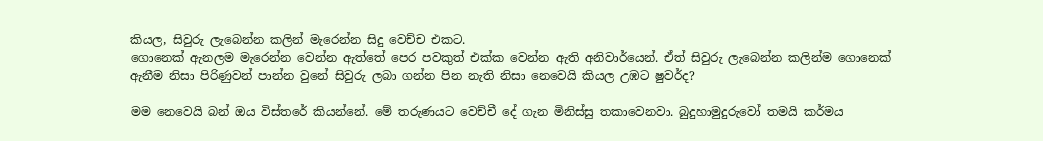කියල, සිවුරු ලැබෙන්න කලින් මැරෙන්න සිදු වෙච්ච එකට.
ගොනෙක් ඇනලම මැරෙන්න වෙන්න ඇත්තේ පෙර පවකුත් එක්ක වෙන්න ඇති අනිවාර්යෙන්. ඒත් සිවුරු ලැබෙන්න කලින්ම ගොනෙක් ඇනීම නිසා පිරිණුවන් පාන්න වුනේ සිවුරු ලබා ගන්න පින නැති නිසා නෙවෙයි කියල උඹට ෂුවර්ද?

මම නෙවෙයි බන් ඔය විස්තරේ කියන්නේ. මේ තරුණයට වෙච්චී දේ ගැන මිනිස්සු තකාවෙනවා. බුදුහාමුදුරුවෝ තමයි කර්මය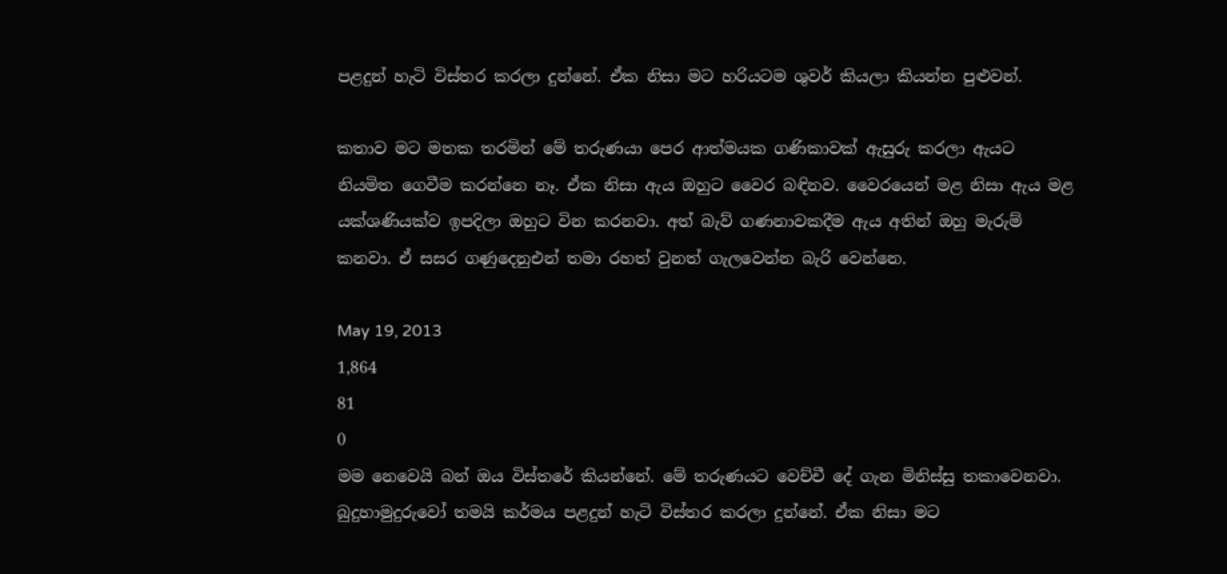පළදුන් හැටි විස්තර කරලා දුන්නේ. ඒක නිසා මට හරියටම ශුවර් කියලා කියන්න පුළුවන්.

කතාව මට මතක තරමින් මේ තරුණයා පෙර ආත්මයක ගණිකාවක් ඇසුරු කරලා ඇයට නියමිත ගෙවීම කරන්නෙ නෑ. ඒක නිසා ඇය ඔහුට වෛර බඳිනව. වෛරයෙන් මළ නිසා ඇය මළ යක්ශණියක්ව ඉපදිලා ඔහුට වින කරනවා. අත් බැව් ගණනාවකදීම ඇය අතින් ඔහු මැරුම් කනවා. ඒ සසර ගණුදෙනුඑන් තමා රහත් වුනත් ගැලවෙන්න බැරි වෙන්නෙ.

May 19, 2013
1,864
81
0
මම නෙවෙයි බන් ඔය විස්තරේ කියන්නේ. මේ තරුණයට වෙච්චී දේ ගැන මිනිස්සු තකාවෙනවා. බුදුහාමුදුරුවෝ තමයි කර්මය පළදුන් හැටි විස්තර කරලා දුන්නේ. ඒක නිසා මට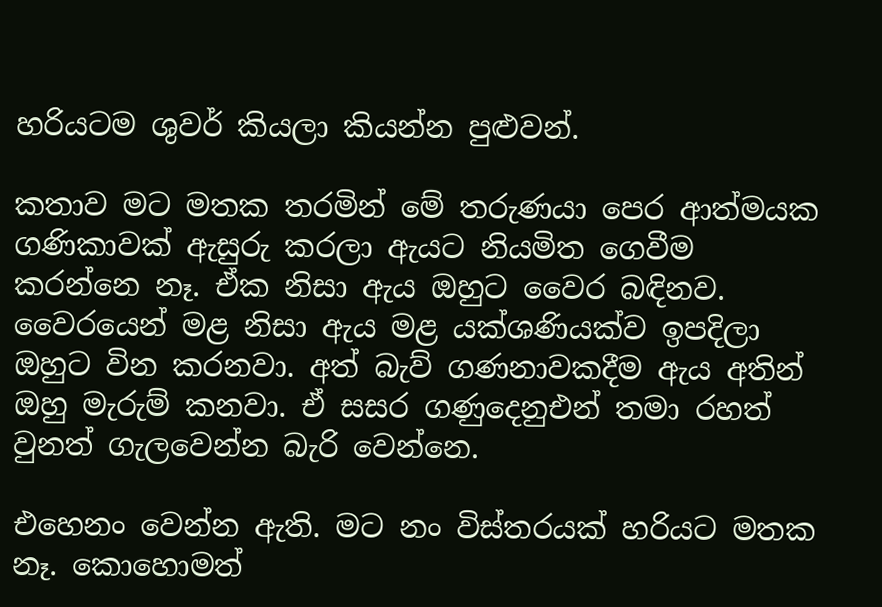හරියටම ශුවර් කියලා කියන්න පුළුවන්.

කතාව මට මතක තරමින් මේ තරුණයා පෙර ආත්මයක ගණිකාවක් ඇසුරු කරලා ඇයට නියමිත ගෙවීම කරන්නෙ නෑ. ඒක නිසා ඇය ඔහුට වෛර බඳිනව. වෛරයෙන් මළ නිසා ඇය මළ යක්ශණියක්ව ඉපදිලා ඔහුට වින කරනවා. අත් බැව් ගණනාවකදීම ඇය අතින් ඔහු මැරුම් කනවා. ඒ සසර ගණුදෙනුඑන් තමා රහත් වුනත් ගැලවෙන්න බැරි වෙන්නෙ.

එහෙනං වෙන්න ඇති. මට නං විස්තරයක් හරියට මතක නෑ. කොහොමත්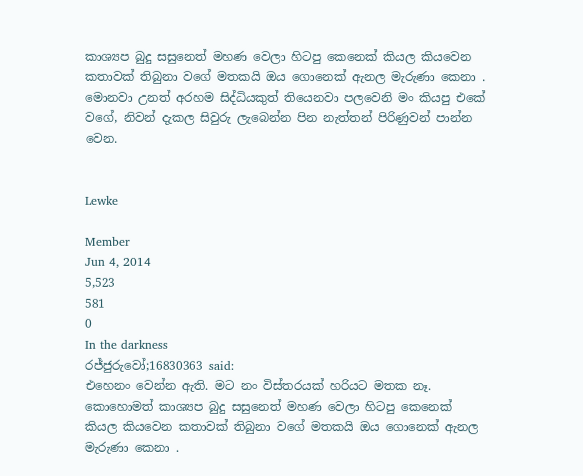කාශ්‍යප බුදු සසුනෙත් මහණ වෙලා හිටපු කෙනෙක් කියල කියවෙන කතාවක් තිබුනා වගේ මතකයි ඔය ගොනෙක් ඇනල මැරුණා කෙනා .
මොනවා උනත් අරහම සිද්ධියකුත් තියෙනවා පලවෙනි මං කියපු එකේ වගේ, නිවන් දැකල සිවුරු ලැබෙන්න පින නැත්තන් පිරිණුවන් පාන්න වෙන.


Lewke

Member
Jun 4, 2014
5,523
581
0
In the darkness
රජ්ජුරුවෝ;16830363 said:
එහෙනං වෙන්න ඇති. මට නං විස්තරයක් හරියට මතක නෑ. කොහොමත් කාශ්‍යප බුදු සසුනෙත් මහණ වෙලා හිටපු කෙනෙක් කියල කියවෙන කතාවක් තිබුනා වගේ මතකයි ඔය ගොනෙක් ඇනල මැරුණා කෙනා .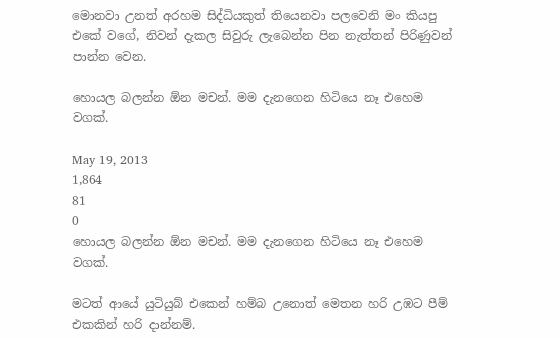මොනවා උනත් අරහම සිද්ධියකුත් තියෙනවා පලවෙනි මං කියපු එකේ වගේ, නිවන් දැකල සිවුරු ලැබෙන්න පින නැත්තන් පිරිණුවන් පාන්න වෙන.

හොයල බලන්න ඕන මචන්. මම දැනගෙන හිටියෙ නෑ එහෙම වගක්.

May 19, 2013
1,864
81
0
හොයල බලන්න ඕන මචන්. මම දැනගෙන හිටියෙ නෑ එහෙම වගක්.

මටත් ආයේ යුටියුබ් එකෙන් හම්බ උනොත් මෙතන හරි උඹට පීම් එකකින් හරි දාන්නම්.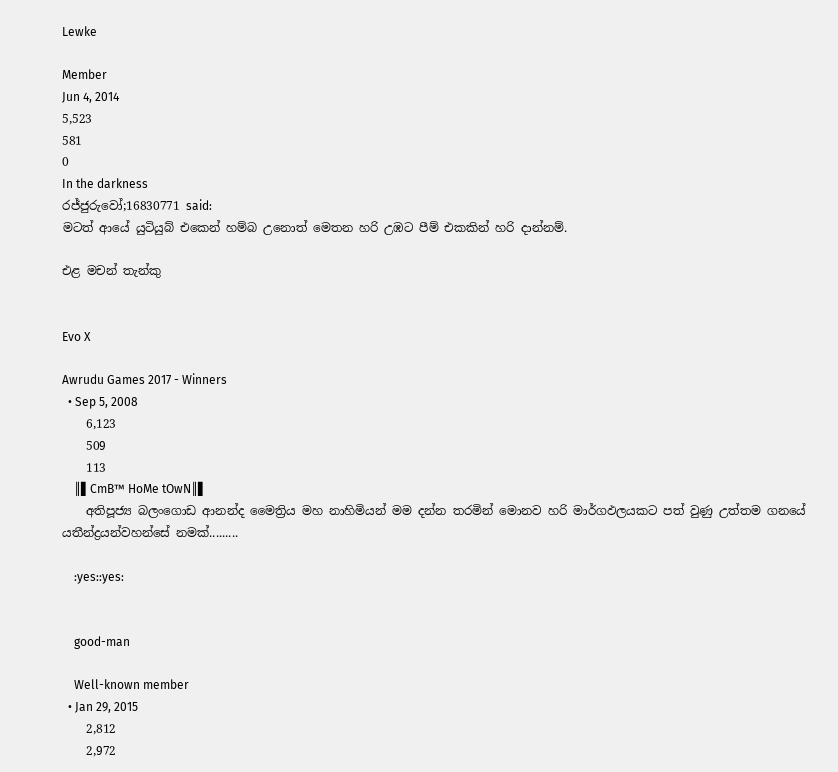Lewke

Member
Jun 4, 2014
5,523
581
0
In the darkness
රජ්ජුරුවෝ;16830771 said:
මටත් ආයේ යුටියුබ් එකෙන් හම්බ උනොත් මෙතන හරි උඹට පීම් එකකින් හරි දාන්නම්.

එළ මචන් තැන්කු


Evo X

Awrudu Games 2017 - Winners
  • Sep 5, 2008
    6,123
    509
    113
    ║▌CmB™ HoMe tOwN║▌
    අතිපූජ්‍ය බලංගොඩ ආනන්ද මෛත්‍රිය මහ නාහිමියන් මම දන්න තරමින් මොනව හරි මාර්ගඵලයකට පත් වුණු උත්තම ගනයේ යතීන්ද්‍රයන්වහන්සේ නමක්.........

    :yes::yes:


    good-man

    Well-known member
  • Jan 29, 2015
    2,812
    2,972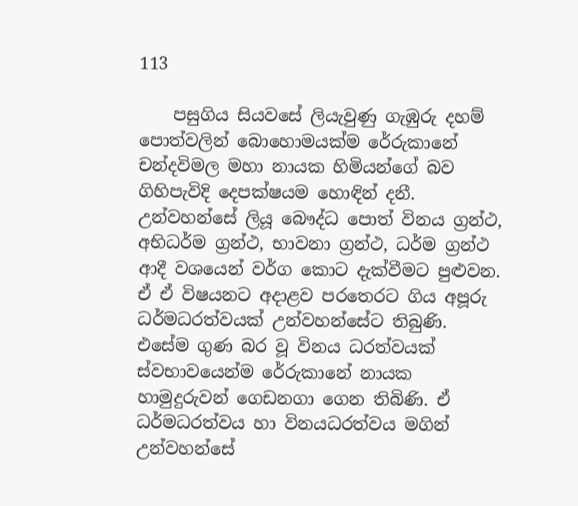113

    පසුගිය සියවසේ ලියැවුණු ගැඹුරු දහම් පොත්වලින් බොහොමයක්ම රේරුකානේ චන්දවිමල මහා නායක හිමියන්ගේ බව ගිහිපැවිදි දෙපක්ෂයම හොඳින් දනී. උන්වහන්සේ ලියූ බෞද්ධ පොත් විනය ග්‍රන්ථ, අභිධර්ම ග්‍රන්ථ, භාවනා ග්‍රන්ථ, ධර්ම ග්‍රන්ථ ආදී වශයෙන් වර්ග කොට දැක්වීමට පුළුවන. ඒ ඒ විෂයනට අදාළව පරතෙරට ගිය අපූරු ධර්මධරත්වයක් උන්වහන්සේට තිබුණි. එසේම ගුණ බර වූ විනය ධරත්වයක් ස්වභාවයෙන්ම රේරුකානේ නායක හාමුදුරුවන් ගෙඩනගා ගෙන තිබිණි. ඒ ධර්මධරත්වය හා විනයධරත්වය මගින් උන්වහන්සේ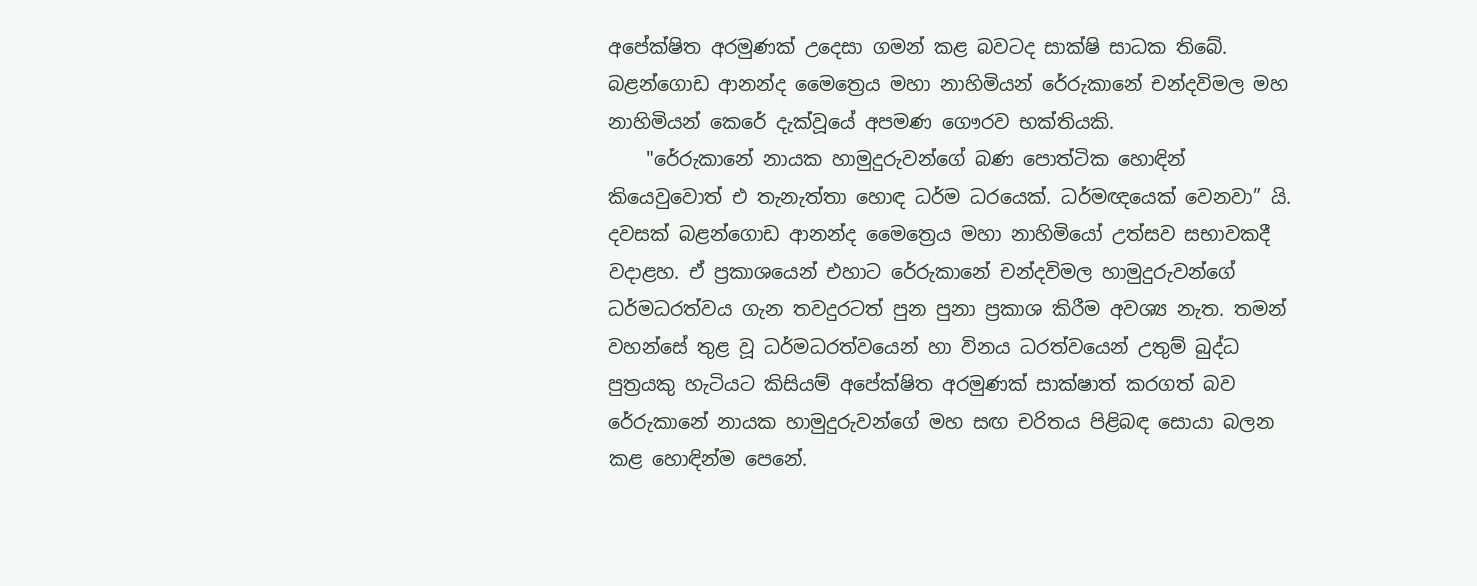අපේක්ෂිත අරමුණක් උදෙසා ගමන් කළ බවටද සාක්ෂි සාධක තිබේ. බළන්ගොඩ ආනන්ද මෛත්‍රෙය මහා නාහිමියන් රේරුකානේ චන්දවිමල මහ නාහිමියන් කෙරේ දැක්වූයේ අපමණ ගෞරව භක්තියකි.
    "රේරුකානේ නායක හාමුදුරුවන්ගේ බණ පොත්ටික හොඳින් කියෙවුවොත් එ තැනැත්තා හොඳ ධර්ම ධරයෙක්. ධර්මඥයෙක් වෙනවා” යි. දවසක් බළන්ගොඩ ආනන්ද මෛත්‍රෙය මහා නාහිමියෝ උත්සව සභාවකදී වදාළහ. ඒ ප්‍රකාශයෙන් එහාට රේරුකානේ චන්දවිමල හාමුදුරුවන්ගේ ධර්මධරත්වය ගැන තවදුරටත් පුන පුනා ප්‍රකාශ කිරීම අවශ්‍ය නැත. තමන් වහන්සේ තුළ වූ ධර්මධරත්වයෙන් හා විනය ධරත්වයෙන් උතුම් බුද්ධ පුත්‍රයකු හැටියට කිසියම් අපේක්ෂිත අරමුණක් සාක්ෂාත් කරගත් බව රේරුකානේ නායක හාමුදුරුවන්ගේ මහ සඟ චරිතය පිළිබඳ සොයා බලන කළ හොඳින්ම පෙනේ.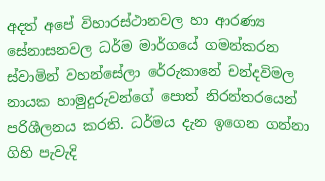අදත් අපේ විහාරස්ථානවල හා ආරණ්‍ය සේනාසනවල ධර්ම මාර්ගයේ ගමන්කරන ස්වාමින් වහන්සේලා රේරුකානේ චන්දවිමල නායක හාමුදුරුවන්ගේ පොත් නිරන්තරයෙන් පරිශීලනය කරති. ධර්මය දැන ඉගෙන ගන්නා ගිහි පැවැදි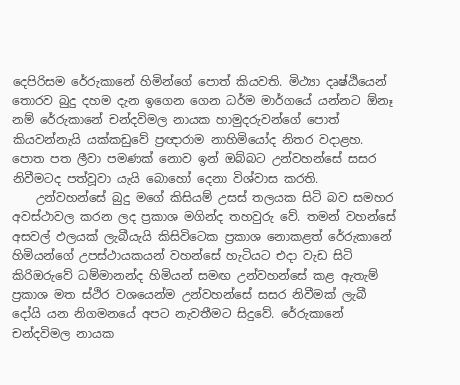දෙපිරිසම රේරුකානේ හිමින්ගේ පොත් කියවති. මිථ්‍යා දෘෂ්ඨියෙන් තොරව බුදු දහම දැන ඉගෙන ගෙන ධර්ම මාර්ගයේ යන්නට ඕනෑ නම් රේරුකානේ චන්දවිමල නායක හාමුදරුවන්ගේ පොත් කියවන්නැයි යක්කඩුවේ ප්‍රඥාරාම නාහිමියෝද නිතර වදාළහ. පොත පත ලීවා පමණක් නොව ඉන් ඔබ්බට උන්වහන්සේ සසර නිවීමටද පත්වූවා යැයි බොහෝ දෙනා විශ්වාස කරති.
    උන්වහන්සේ බුදු මගේ කිසියම් උසස් තලයක සිටි බව සමහර අවස්ථාවල කරන ලද ප්‍රකාශ මගින්ද තහවුරු වේ. තමන් වහන්සේ අසවල් ඵලයක් ලැබීයැයි කිසිවිටෙක ප්‍රකාශ නොකළත් රේරුකානේ හිමියන්ගේ උපස්ථායකයන් වහන්සේ හැටියට එදා වැඩ සිටි කිරිඔරුවේ ධම්මානන්ද හිමියන් සමඟ උන්වහන්සේ කළ ඇතැම් ප්‍රකාශ මත ස්ථිර වශයෙන්ම උන්වහන්සේ සසර නිවීමක් ලැබී දෝයි යන නිගමනයේ අපට නැවතීමට සිදුවේ. රේරුකානේ චන්දවිමල නායක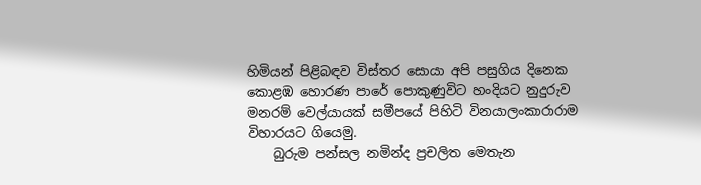හිමියන් පිළිබඳව විස්තර සොයා අපි පසුගිය දිනෙක කොළඹ හොරණ පාරේ පොකුණුවිට හංදියට නුදුරුව මනරම් වෙල්යායක් සමීපයේ පිහිටි විනයාලංකාරාරාම විහාරයට ගියෙමු.
    බුරුම පන්සල නමින්ද ප්‍රචලිත මෙතැන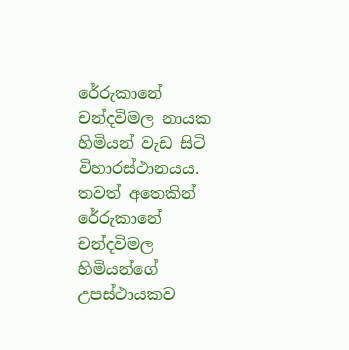රේරුකානේ චන්දවිමල නායක හිමියන් වැඩ සිටි විහාරස්ථානයය. තවත් අතෙකින් රේරුකානේ චන්දවිමල හිමියන්ගේ උපස්ථායකව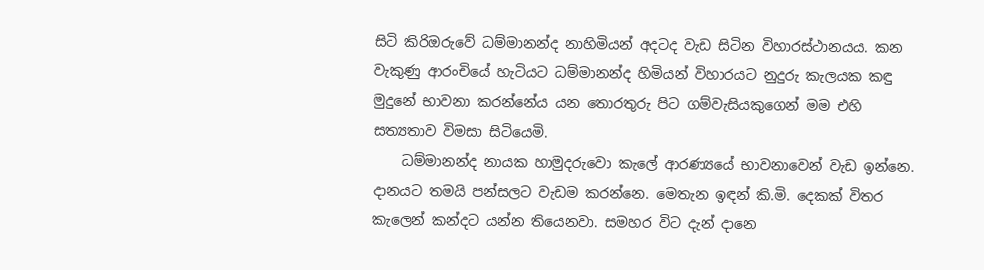සිටි කිරිඔරුවේ ධම්මානන්ද නාහිමියන් අදටද වැඩ සිටින විහාරස්ථානයය. කන වැකුණු ආරංචියේ හැටියට ධම්මානන්ද හිමියන් විහාරයට නුදුරු කැලයක කඳු මුදුනේ භාවනා කරන්නේය යන තොරතුරු පිට ගම්වැසියකුගෙන් මම එහි සත්‍යතාව විමසා සිටියෙමි.
    ධම්මානන්ද නායක හාමුදරුවො කැලේ ආරණ්‍යයේ භාවනාවෙන් වැඩ ඉන්නෙ. දානයට තමයි පන්සලට වැඩම කරන්නෙ. මෙතැන ඉඳන් කි.මි. දෙකක් විතර කැලෙන් කන්දට යන්න තියෙනවා. සමහර විට දැන් දානෙ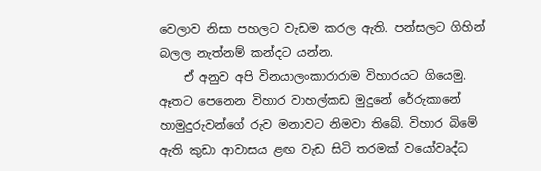වෙලාව නිසා පහලට වැඩම කරල ඇති. පන්සලට ගිහින් බලල නැත්නම් කන්දට යන්න.
    ඒ අනුව අපි විනයාලංකාරාරාම විහාරයට ගියෙමු. ඈතට පෙනෙන විහාර වාහල්කඩ මුදුනේ රේරුකානේ හාමුදුරුවන්ගේ රුව මනාවට නිමවා තිබේ. විහාර බිමේ ඇති කුඩා ආවාසය ළඟ වැඩ සිටි තරමක් වයෝවෘද්ධ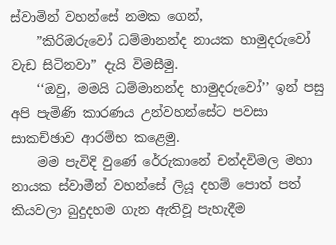ස්වාමින් වහන්සේ නමක ගෙන්,
    ”කිරිඔරුවෝ ධම්මානන්ද නායක හාමුදරුවෝ වැඩ සිටිනවා” දැයි විමසීමු.
    ‘‘ඔවු, මමයි ධම්මානන්ද හාමුදරුවෝ’’ ඉන් පසු අපි පැමිණි කාරණය උන්වහන්සේට පවසා සාකච්ඡාව ආරම්භ කළෙමු.
    මම පැවිදි වුණේ රේරුකානේ චන්දවිමල මහා නායක ස්වාමීන් වහන්සේ ලියූ දහම් පොත් පත් කියවලා බුදුදහම ගැන ඇතිවූ පැහැදීම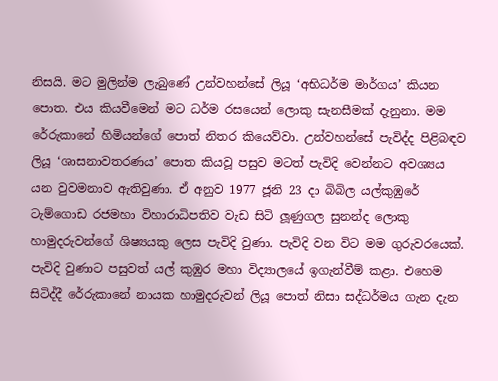නිසයි. මට මුලින්ම ලැබුණේ උන්වහන්සේ ලියූ ‘අභිධර්ම මාර්ගය’ කියන පොත. එය කියවීමෙන් මට ධර්ම රසයෙන් ලොකු සැනසීමක් දැනුනා. මම රේරුකානේ හිමියන්ගේ පොත් නිතර කියෙව්වා. උන්වහන්සේ පැවිද්ද පිළිබඳව ලියූ ‘ශාසනාවතරණය’ පොත කියවූ පසුව මටත් පැවිදි වෙන්නට අවශ්‍යය යන වුවමනාව ඇතිවුණා. ඒ අනුව 1977 ජූනි 23 දා බිබිල යල්කුඹුරේ ටැම්ගොඩ රජමහා විහාරාධිපතිව වැඩ සිටි ලූණුගල සුනන්ද ලොකු හාමුදරුවන්ගේ ශිෂ්‍යයකු ලෙස පැවිදි වුණා. පැවිදි වන විට මම ගුරුවරයෙක්. පැවිදි වුණාට පසුවත් යල් කුඹුර මහා විද්‍යාලයේ ඉගැන්වීම් කළා. එහෙම සිටිද්දී රේරුකානේ නායක හාමුදරුවන් ලියූ පොත් නිසා සද්ධර්මය ගැන දැන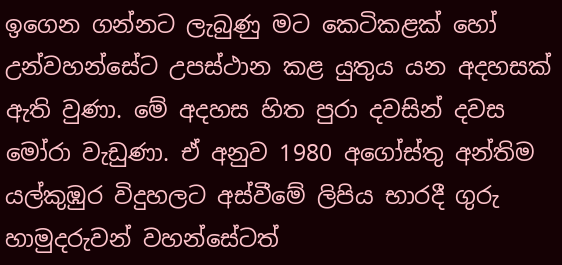ඉගෙන ගන්නට ලැබුණු මට කෙටිකළක් හෝ උන්වහන්සේට උපස්ථාන කළ යුතුය යන අදහසක් ඇති වුණා. මේ අදහස හිත පුරා දවසින් දවස මෝරා වැඩුණා. ඒ අනුව 1980 අගෝස්තු අන්තිම යල්කුඹුර විදුහලට අස්වීමේ ලිපිය භාරදී ගුරු හාමුදරුවන් වහන්සේටත්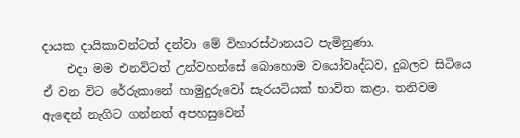දායක දායිකාවන්ටත් දන්වා මේ විහාරස්ථානයට පැමිනුණා.
    එදා මම එනවිටත් උන්වහන්සේ බොහොම වයෝවෘද්ධව, දුබලව සිටියෙ ඒ වන විට රේරුකානේ හාමුදුරුවෝ සැරයටියක් භාවිත කළා. තනිවම ඇඳෙන් නැගිට ගන්නත් අපහසුවෙන්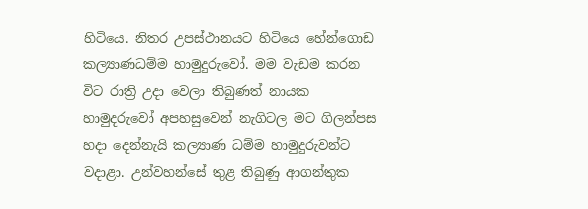හිටියෙ. නිතර උපස්ථානයට හිටියෙ හේන්ගොඩ කල්‍යාණධම්ම හාමුදුරුවෝ. මම වැඩම කරන විට රාත්‍රි උදා වෙලා තිබුණත් නායක හාමුදරුවෝ අපහසුවෙන් නැගිටල මට ගිලන්පස හදා දෙන්නැයි කල්‍යාණ ධම්ම හාමුදුරුවන්ට වදාළා. උන්වහන්සේ තුළ තිබුණු ආගන්තුක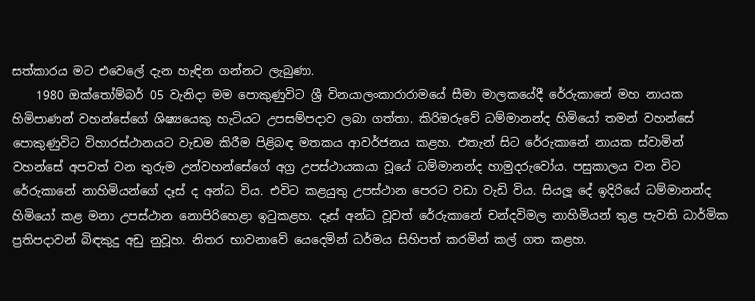සත්කාරය මට එවෙලේ දැන හැඳින ගන්නට ලැබුණා.
    1980 ඔක්තෝම්බර් 05 වැනිදා මම පොකුණුවිට ශ්‍රී විනයාලංකාරාරාමයේ සීමා මාලකයේදී රේරුකානේ මහ නායක හිමිපාණන් වහන්සේගේ ශිෂ්‍යයෙකු හැටියට උපසම්පදාව ලබා ගත්තා. කිරිඔරුවේ ධම්මානන්ද හිමියෝ තමන් වහන්සේ පොකුණුවිට විහාරස්ථානයට වැඩම කිරීම පිළිබඳ මතකය ආවර්ජනය කළහ. එතැන් සිට රේරුකානේ නායක ස්වාමින් වහන්සේ අපවත් වන තුරුම උන්වහන්සේගේ අග්‍ර උපස්ථායකයා වූයේ ධම්මානන්ද හාමුදරුවෝය. පසුකාලය වන විට රේරුකානේ නාහිමියන්ගේ දෑස් ද අන්ධ විය. එවිට කළයුතු උපස්ථාන පෙරට වඩා වැඩි විය. සියලූ දේ ඉදිරියේ ධම්මානන්ද හිමියෝ කළ මනා උපස්ථාන නොපිරිහෙළා ඉටුකළහ. දෑස් අන්ධ වූවත් රේරුකානේ චන්දවිමල නාහිමියන් තුළ පැවති ධාර්මික ප්‍රතිපදාවන් බිඳකුදු අඩු නුවූහ. නිතර භාවනාවේ යෙදෙමින් ධර්මය සිහිපත් කරමින් කල් ගත කළහ.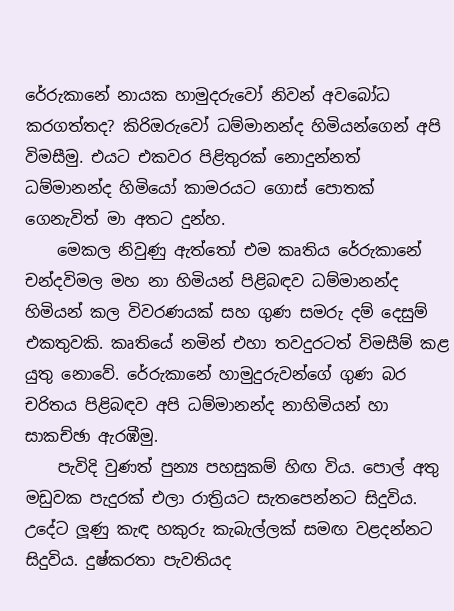රේරුකානේ නායක හාමුදරුවෝ නිවන් අවබෝධ කරගත්තද? කිරිඔරුවෝ ධම්මානන්ද හිමියන්ගෙන් අපි විමසීමු. එයට එකවර පිළිතුරක් නොදුන්නත් ධම්මානන්ද හිමියෝ කාමරයට ගොස් පොතක් ගෙනැවිත් මා අතට දුන්හ.
    මෙකල නිවුණු ඇත්තෝ එම කෘතිය රේරුකානේ චන්දවිමල මහ නා හිමියන් පිළිබඳව ධම්මානන්ද හිමියන් කල විවරණයක් සහ ගුණ සමරු දම් දෙසුම් එකතුවකි. කෘතියේ නමින් එහා තවදුරටත් විමසීම් කළ යුතු නොවේ. රේරුකානේ හාමුදුරුවන්ගේ ගුණ බර චරිතය පිළිබඳව අපි ධම්මානන්ද නාහිමියන් හා සාකච්ඡා ඇරඹීමු.
    පැවිදි වුණත් පුන්‍ය පහසුකම් හිඟ විය. පොල් අතු මඩුවක පැදුරක් එලා රාත්‍රියට සැතපෙන්නට සිදුවිය. උදේට ලූණු කැඳ හකුරු කැබැල්ලක් සමඟ වළදන්නට සිදුවිය. දුෂ්කරතා පැවතියද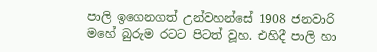පාලි ඉගෙනගත් උන්වහන්සේ 1908 ජනවාරි මහේ බුරුම රටට පිටත් වූහ. එහිදී පාලි හා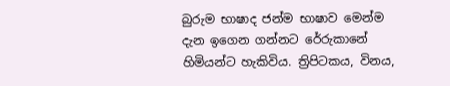බුරුම භාෂාද ජන්ම භාෂාව මෙන්ම දැන ඉගෙන ගන්නට රේරුකානේ හිමියන්ට හැකිවිය. ත්‍රිපිටකය, විනය,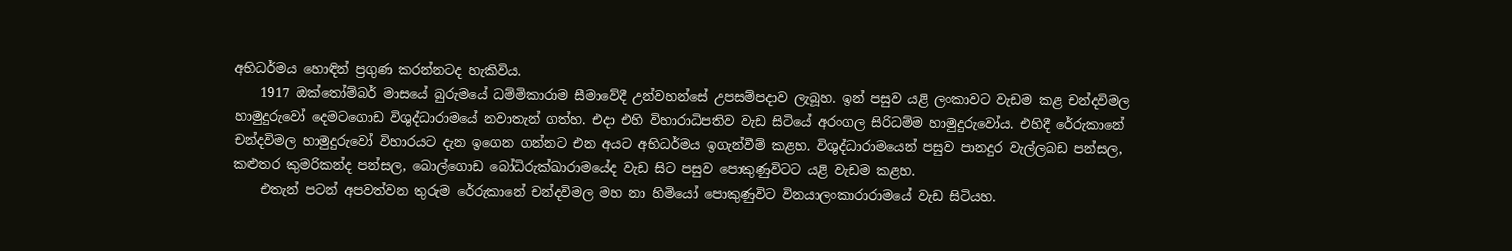අභිධර්මය හොඳින් ප්‍රගුණ කරන්නටද හැකිවිය.
    1917 ඔක්තෝම්බර් මාසයේ බුරුමයේ ධම්මිකාරාම සීමාවේදී උන්වහන්සේ උපසම්පදාව ලැබූහ. ඉන් පසුව යළි ලංකාවට වැඩම කළ චන්දවිමල හාමුදුරුවෝ දෙමටගොඩ විශුද්ධාරාමයේ නවාතැන් ගත්හ. එදා එහි විහාරාධිපතිව වැඩ සිටියේ අරංගල සිරිධම්ම හාමුදුරුවෝය. එහිදී රේරුකානේ චන්දවිමල හාමුදුරුවෝ විහාරයට දැන ඉගෙන ගන්නට එන අයට අභිධර්මය ඉගැන්වීම් කළහ. විශුද්ධාරාමයෙන් පසුව පානදුර වැල්ලබඩ පන්සල, කළුතර කුමරිකන්ද පන්සල, බොල්ගොඩ බෝධිරුක්ඛාරාමයේද වැඩ සිට පසුව පොකුණුවිටට යළි වැඩම කළහ.
    එතැන් පටන් අපවත්වන තුරුම රේරුකානේ චන්දවිමල මහ නා හිමියෝ පොකුණුවිට විනයාලංකාරාරාමයේ වැඩ සිටියහ.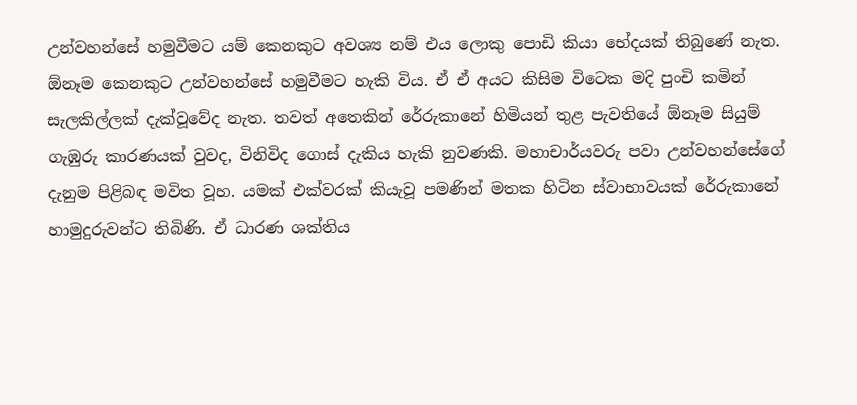උන්වහන්සේ හමුවීමට යම් කෙනකුට අවශ්‍ය නම් එය ලොකු පොඩි කියා භේදයක් තිබුණේ නැත. ඕනෑම කෙනකුට උන්වහන්සේ හමුවීමට හැකි විය. ඒ ඒ අයට කිසිම විටෙක මදි පුංචි කමින් සැලකිල්ලක් දැක්වූවේද නැත. තවත් අතෙකින් රේරුකානේ හිමියන් තුළ පැවතියේ ඕනෑම සියුම් ගැඹුරු කාරණයක් වුවද, විනිවිද ගොස් දැකිය හැකි නුවණකි. මහාචාර්යවරු පවා උන්වහන්සේගේ දැනුම පිළිබඳ මවිත වූහ. යමක් එක්වරක් කියැවූ පමණින් මතක හිටින ස්වාභාවයක් රේරුකානේ හාමුදුරුවන්ට තිබිණි. ඒ ධාරණ ශක්තිය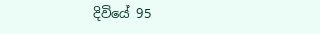දිවියේ 95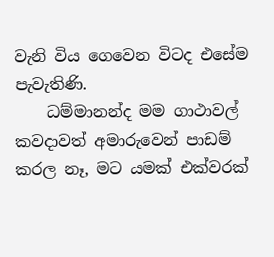වැනි විය ගෙවෙන විටද එසේම පැවැතිණි.
    ධම්මානන්ද මම ගාථාවල් කවදාවත් අමාරුවෙන් පාඩම් කරල නෑ, මට යමක් එක්වරක්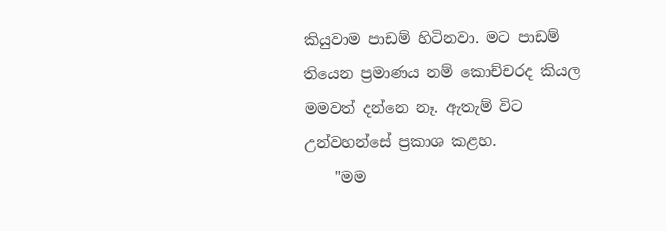කියුවාම පාඩම් හිටිනවා. මට පාඩම් තියෙන ප්‍රමාණය නම් කොච්චරද කියල මමවත් දන්නෙ නෑ. ඇතැම් විට උන්වහන්සේ ප්‍රකාශ කළහ.
    "මම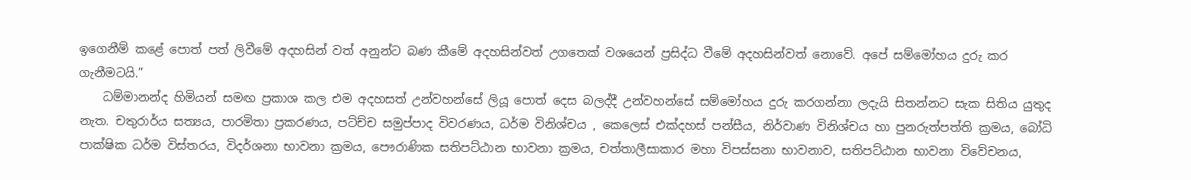ඉගෙනීම් කළේ පොත් පත් ලිවීමේ අදහසින් වත් අනුන්ට බණ කීමේ අදහසින්වත් උගතෙක් වශයෙන් ප්‍රසිද්ධ වීමේ අදහසින්වත් නොවේ. අපේ සම්මෝහය දුරු කර ගැනීමටයි.”
    ධම්මානන්ද හිමියන් සමඟ ප්‍රකාශ කල එම අදහසත් උන්වහන්සේ ලියූ පොත් දෙස බලද්දී උන්වහන්සේ සම්මෝහය දුරු කරගන්නා ලදැයි සිතන්නට සැක සිතිය යුතුද නැත. චතුරාර්ය සත්‍යය, පාරමිතා ප්‍රකරණය, පට්ච්ච සමුප්පාද විවරණය, ධර්ම විනිශ්චය , කෙලෙස් එක්දහස් පන්සීය, නිර්වාණ විනිශ්චය හා පුනරුත්පත්ති ක්‍රමය, බෝධි පාක්ෂික ධර්ම විස්තරය, විදර්ශනා භාවනා ක්‍රමය, පෞරාණික සතිපට්ඨාන භාවනා ක්‍රමය, චත්තාලීසාකාර මහා විපස්සනා භාවනාව, සතිපට්ඨාන භාවනා විවේචනය,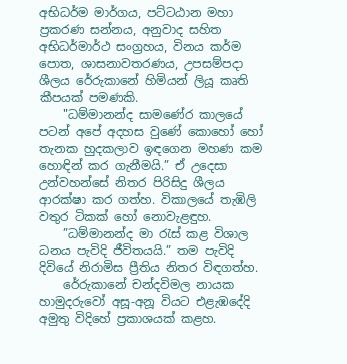අභිධර්ම මාර්ගය, පට්ටඨාන මහා ප්‍රකරණ සන්නය, අනුවාද සහිත අභිධර්මාර්ථ සංග්‍රහය, විනය කර්ම පොත, ශාසනාවතරණය, උපසම්පදා ශීලය රේරුකානේ හිමියන් ලියූ කෘති කීපයක් පමණකි.
    "ධම්මානන්ද සාමණේර කාලයේ පටන් අපේ අදහස වුණේ කොහෝ හෝ තැනක හුදකලාව ඉඳගෙන මහණ කම හොඳින් කර ගැනීමයි.” ඒ උදෙසා උන්වහන්සේ නිතර පිරිසිදු ශීලය ආරක්ෂා කර ගත්හ. විකාලයේ තැඹිලි වතුර ටිකක් හෝ නොවැළඳුහ.
    ”ධම්මානන්ද මා රැස් කළ විශාල ධනය පැවිදි ජීවිතයයි.” තම පැවිදි දිවියේ නිරාමිස ප්‍රීතිය නිතර විඳගත්හ.
    රේරුකානේ චන්දවිමල නායක හාමුදරුවෝ අසූ-අනූ වියට එළැඹදේදි අමුතු විදිහේ ප්‍රකාශයක් කළහ.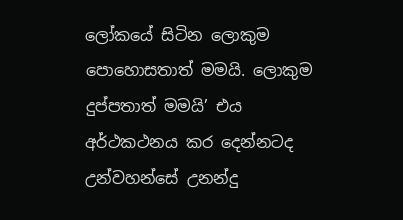ලෝකයේ සිටින ලොකුම පොහොසතාත් මමයි. ලොකුම දුප්පතාත් මමයි’ එය අර්ථකථනය කර දෙන්නටද උන්වහන්සේ උනන්දු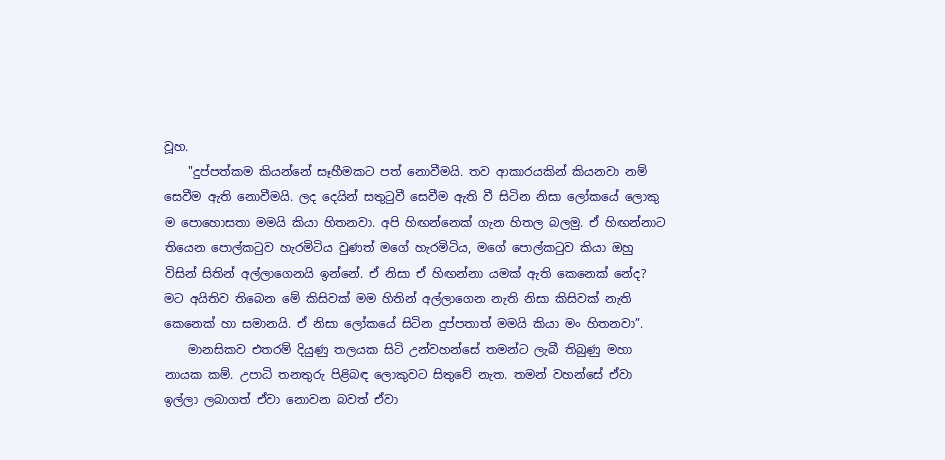වූහ.
    "දුප්පත්කම කියන්නේ සෑහීමකට පත් නොවීමයි. තව ආකාරයකින් කියනවා නම් සෙවීම ඇති නොවීමයි. ලද දෙයින් සතුටුවී සෙවීම ඇති වී සිටින නිසා ලෝකයේ ලොකු ම පොහොසතා මමයි කියා හිතනවා. අපි හිඟන්නෙක් ගැන හිතල බලමු. ඒ හිඟන්නාට තියෙන පොල්කටුව හැරමිටිය වුණත් මගේ හැරමිටිය, මගේ පොල්කටුව කියා ඔහු විසින් සිතින් අල්ලාගෙනයි ඉන්නේ. ඒ නිසා ඒ හිඟන්නා යමක් ඇති කෙනෙක් නේද? මට අයිතිව තිබෙන මේ කිසිවක් මම හිතින් අල්ලාගෙන නැති නිසා කිසිවක් නැති කෙනෙක් හා සමානයි. ඒ නිසා ලෝකයේ සිටින දුප්පතාත් මමයි කියා මං හිතනවා”.
    මානසිකව එතරම් දියුණු තලයක සිටි උන්වහන්සේ තමන්ට ලැබී තිබුණු මහා නායක කම්. උපාධි තනතුරු පිළිබඳ ලොකුවට සිතුවේ නැත. තමන් වහන්සේ ඒවා ඉල්ලා ලබාගත් ඒවා නොවන බවත් ඒවා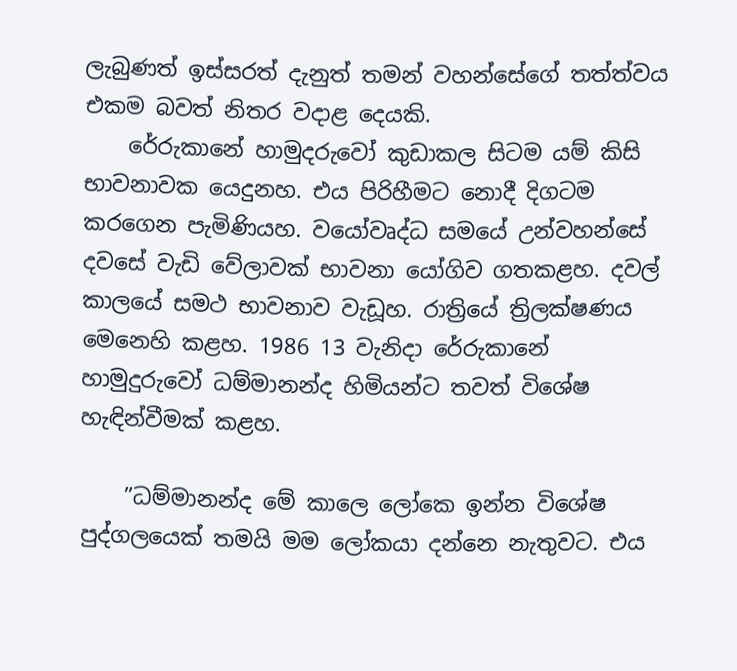ලැබුණත් ඉස්සරත් දැනුත් තමන් වහන්සේගේ තත්ත්වය එකම බවත් නිතර වදාළ දෙයකි.
    රේරුකානේ හාමුදරුවෝ කුඩාකල සිටම යම් කිසි භාවනාවක යෙදුනහ. එය පිරිහීමට නොදී දිගටම කරගෙන පැමිණියහ. වයෝවෘද්ධ සමයේ උන්වහන්සේ දවසේ වැඩි වේලාවක් භාවනා යෝගිව ගතකළහ. දවල් කාලයේ සමථ භාවනාව වැඩූහ. රාත්‍රියේ ත්‍රිලක්ෂණය මෙනෙහි කළහ. 1986 13 වැනිදා රේරුකානේ හාමුදුරුවෝ ධම්මානන්ද හිමියන්ට තවත් විශේෂ හැඳින්වීමක් කළහ.

    ”ධම්මානන්ද මේ කාලෙ ලෝකෙ ඉන්න විශේෂ පුද්ගලයෙක් තමයි මම ලෝකයා දන්නෙ නැතුවට. එය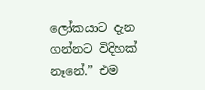ලෝකයාට දැන ගන්නට විදිහක් නෑනේ.” එම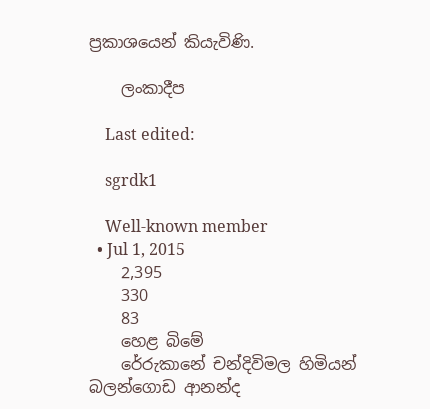ප්‍රකාශයෙන් කියැවිණි.

    ලංකාදීප

    Last edited:

    sgrdk1

    Well-known member
  • Jul 1, 2015
    2,395
    330
    83
    හෙළ බිමේ
    රේරුකානේ චන්දිවිමල හිමියන් බලන්ගොඩ ආනන්ද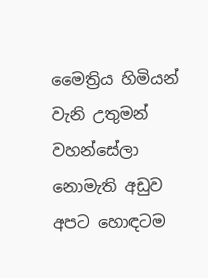මෛත්‍රිය හිමියන් වැනි උතුමන් වහන්සේලා නොමැති අඩුව අපට හොඳටම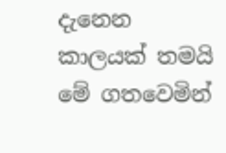දැනෙන කාලයක් තමයි මේ ගතවෙමින්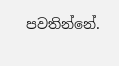පවතින්නේ.